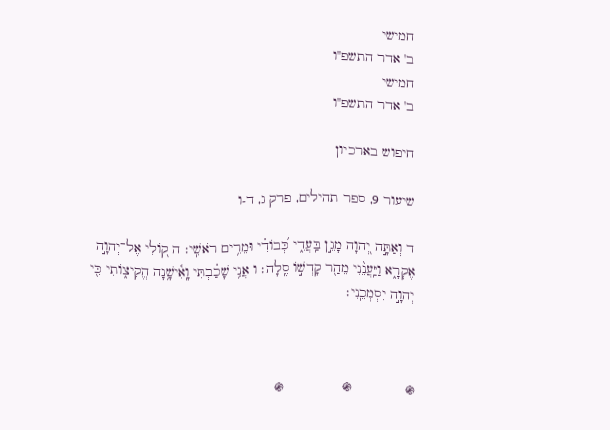חמישי
ב' אדר התשפ"ו
חמישי
ב' אדר התשפ"ו

חיפוש בארכיון

שיעור 9, ספר תהילים, פרק ג, ד-ו

ד וְאַתָּ֣ה יְ֭הוָה מָגֵ֣ן בַּֽעֲדִ֑י כְּ֝בוֹדִ֗י וּמֵרִ֥ים רֹאשִֽׁי׃ ה ק֭וֹלִי אֶל־יְהוָ֣ה אֶקְרָ֑א וַיַּֽעֲנֵ֨נִי מֵהַ֖ר קָדְשׁ֣וֹ סֶֽלָה׃ ו אֲנִ֥י שָׁכַ֗בְתִּי וָֽאִ֫ישָׁ֥נָה הֱקִיצ֑וֹתִי כִּ֖י יְהוָ֣ה יִסְמְכֵֽנִי׃



֍             ֍              ֍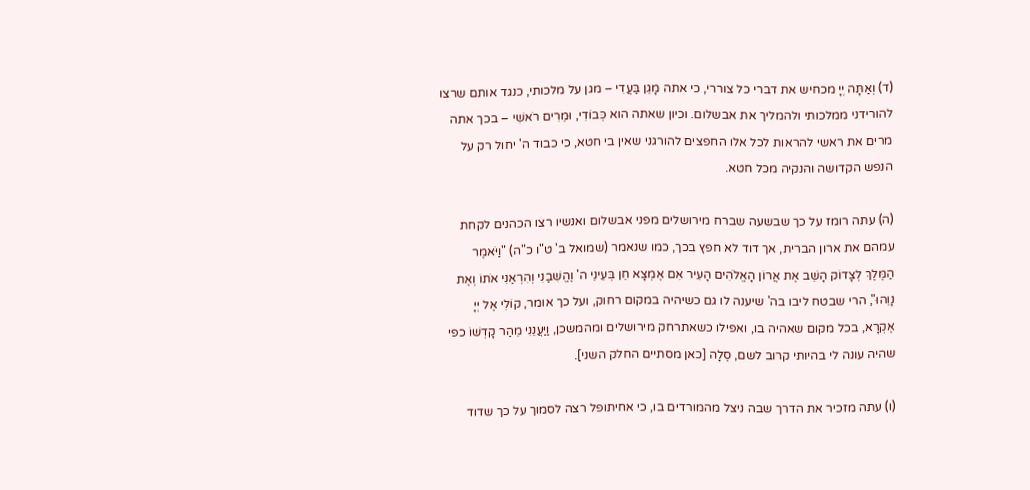(ד) וְאַתָּה יְיָ מכחיש את דברי כל צוררי, כי אתה מָגֵן בַּעֲדִי – מגן על מלכותי, כנגד אותם שרצו להורידני ממלכותי ולהמליך את אבשלום. וכיון שאתה הוא כְּבוֹדִי, וּמֵרִים רֹאשִׁי – בכך אתה מרים את ראשי להראות לכל אלו החפצים להורגני שאין בי חטא, כי כבוד ה' יחול רק על הנפש הקדושה והנקיה מכל חטא.

(ה) עתה רומז על כך שבשעה שברח מירושלים מפני אבשלום ואנשיו רצו הכהנים לקחת עמהם את ארון הברית, אך דוד לא חפץ בכך, כמו שנאמר (שמואל ב' ט"ו כ"ה) "וַיֹּאמֶר הַמֶּלֶךְ לְצָדוֹק הָשֵׁב אֶת אֲרוֹן הָאֱלֹהִים הָעִיר אִם אֶמְצָא חֵן בְּעֵינֵי ה' וֶהֱשִׁבַנִי וְהִרְאַנִי אֹתוֹ וְאֶת נָוֵהוּ", הרי שבטח ליבו בה' שיענה לו גם כשיהיה במקום רחוק, ועל כך אומר, קוֹלִי אֶל יְיָ אֶקְרָא, בכל מקום שאהיה בו, ואפילו כשאתרחק מירושלים ומהמשכן, וַיַּעֲנֵנִי מֵהַר קָדְשׁוֹ כפי שהיה עונה לי בהיותי קרוב לשם, סֶלָה [כאן מסתיים החלק השני].

(ו) עתה מזכיר את הדרך שבה ניצל מהמורדים בו, כי אחיתופל רצה לסמוך על כך שדוד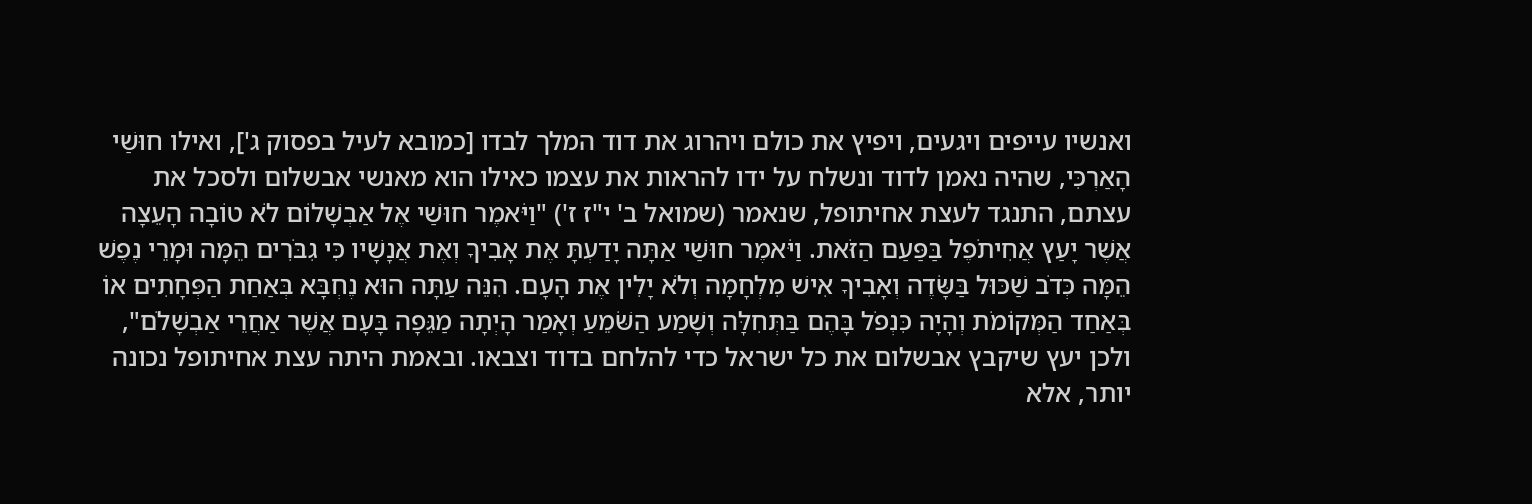ואנשיו עייפים ויגעים, ויפיץ את כולם ויהרוג את דוד המלך לבדו [כמובא לעיל בפסוק ג'], ואילו חוּשַׁי הָאַרְכִּי, שהיה נאמן לדוד ונשלח על ידו להראות את עצמו כאילו הוא מאנשי אבשלום ולסכל את עצתם, התנגד לעצת אחיתופל, שנאמר (שמואל ב' י"ז ז') "וַיֹּאמֶר חוּשַׁי אֶל אַבְשָׁלוֹם לֹא טוֹבָה הָעֵצָה אֲשֶׁר יָעַץ אֲחִיתֹפֶל בַּפַּעַם הַזֹּאת. וַיֹּאמֶר חוּשַׁי אַתָּה יָדַעְתָּ אֶת אָבִיךָ וְאֶת אֲנָשָׁיו כִּי גִבֹּרִים הֵמָּה וּמָרֵי נֶפֶשׁ הֵמָּה כְּדֹב שַׁכּוּל בַּשָּׂדֶה וְאָבִיךָ אִישׁ מִלְחָמָה וְלֹא יָלִין אֶת הָעָם. הִנֵּה עַתָּה הוּא נֶחְבָּא בְּאַחַת הַפְּחָתִים אוֹ בְּאַחַד הַמְּקוֹמֹת וְהָיָה כִּנְפֹל בָּהֶם בַּתְּחִלָּה וְשָׁמַע הַשֹּׁמֵעַ וְאָמַר הָיְתָה מַגֵּפָה בָּעָם אֲשֶׁר אַחֲרֵי אַבְשָׁלֹם", ולכן יעץ שיקבץ אבשלום את כל ישראל כדי להלחם בדוד וצבאו. ובאמת היתה עצת אחיתופל נכונה יותר, אלא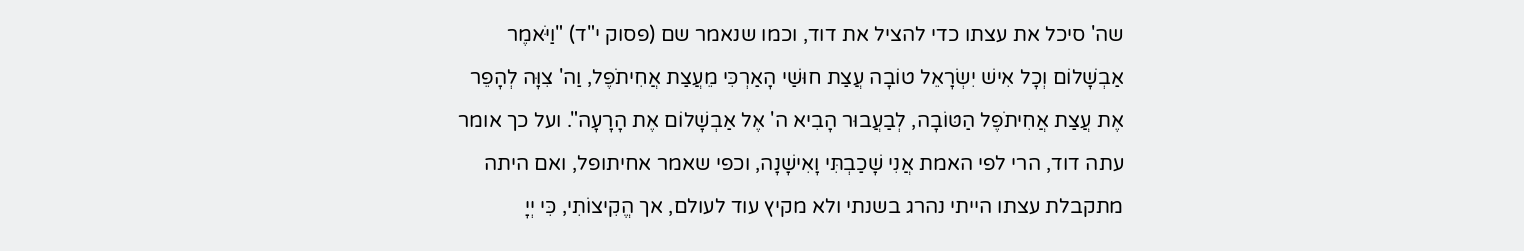שה' סיכל את עצתו כדי להציל את דוד, וכמו שנאמר שם (פסוק י"ד) "וַיֹּאמֶר אַבְשָׁלוֹם וְכָל אִישׁ יִשְׂרָאֵל טוֹבָה עֲצַת חוּשַׁי הָאַרְכִּי מֵעֲצַת אֲחִיתֹפֶל, וַה' צִוָּה לְהָפֵר אֶת עֲצַת אֲחִיתֹפֶל הַטּוֹבָה, לְבַעֲבוּר הָבִיא ה' אֶל אַבְשָׁלוֹם אֶת הָרָעָה". ועל כך אומר עתה דוד, הרי לפי האמת אֲנִי שָׁכַבְתִּי וָאִישָׁנָה, וכפי שאמר אחיתופל, ואם היתה מתקבלת עצתו הייתי נהרג בשנתי ולא מקיץ עוד לעולם, אך הֱקִיצוֹתִי, כִּי יְיָ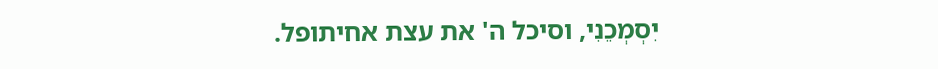יִסְמְכֵנִי, וסיכל ה' את עצת אחיתופל.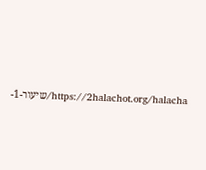https://2halachot.org/halacha/שיעור-1-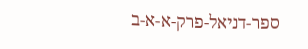ספר-דניאל-פרק-א-א-ב